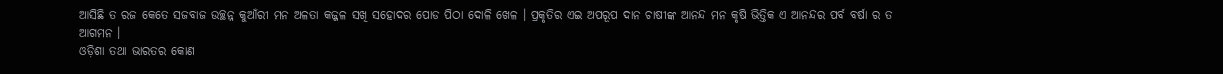ଆସିଛି ତ ରଜ କେତେ ସଜବାଜ ଉଚ୍ଛନ୍ନ କୁଆଁରୀ ମନ ଅଳତା କଜ୍ଜଳ ସଖି ସହୋଦର ପୋଡ ପିଠା ଦୋଳି ଖେଳ । ପ୍ରକୃତିର ଏଇ ଅପରୂପ ଦାନ ଚାଷୀଙ୍କ ଆନନ୍ଦ ମନ କୃଷି ଭିତ୍ତିକ ଏ ଆନନ୍ଦର ପର୍ବ ବର୍ଷା ର ତ ଆଗମନ ।
ଓଡ଼ିଶା ତଥା ଭାରତର କୋଣ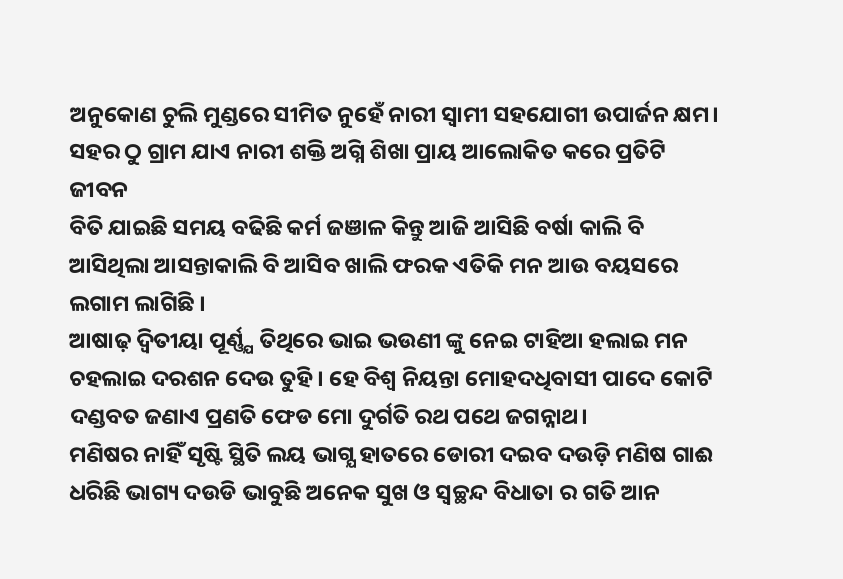ଅନୁକୋଣ ଚୁଲି ମୁଣ୍ଡରେ ସୀମିତ ନୁହେଁ ନାରୀ ସ୍ବାମୀ ସହଯୋଗୀ ଉପାର୍ଜନ କ୍ଷମ। ସହର ଠୁ ଗ୍ରାମ ଯାଏ ନାରୀ ଶକ୍ତି ଅଗ୍ନି ଶିଖା ପ୍ରାୟ ଆଲୋକିତ କରେ ପ୍ରତିଟି ଜୀବନ
ବିତି ଯାଇଛି ସମୟ ବଢିଛି କର୍ମ ଜଞାଳ କିନ୍ତୁ ଆଜି ଆସିଛି ବର୍ଷା କାଲି ବି ଆସିଥିଲା ଆସନ୍ତାକାଲି ବି ଆସିବ ଖାଲି ଫରକ ଏତିକି ମନ ଆଉ ବୟସରେ ଲଗାମ ଲାଗିଛି ।
ଆଷାଢ଼ ଦ୍ବିତୀୟା ପୂର୍ଣ୍ଣ୍ଯ ତିଥିରେ ଭାଇ ଭଉଣୀ ଙ୍କୁ ନେଇ ଟାହିଆ ହଲାଇ ମନ ଚହଲାଇ ଦରଶନ ଦେଉ ତୁହି। ହେ ବିଶ୍ବ ନିୟନ୍ତା ମୋହଦଧିବାସୀ ପାଦେ କୋଟି ଦଣ୍ଡବତ ଜଣାଏ ପ୍ରଣତି ଫେଡ ମୋ ଦୁର୍ଗତି ରଥ ପଥେ ଜଗନ୍ନାଥ।
ମଣିଷର ନାହିଁ ସୃଷ୍ଟି ସ୍ଥିତି ଲୟ ଭାଗ୍ଯ ହାତରେ ଡୋରୀ ଦଇବ ଦଉଡ଼ି ମଣିଷ ଗାଈ ଧରିଛି ଭାଗ୍ୟ ଦଉଡି ଭାବୁଛି ଅନେକ ସୁଖ ଓ ସ୍ବଚ୍ଛନ୍ଦ ବିଧାତା ର ଗତି ଆନ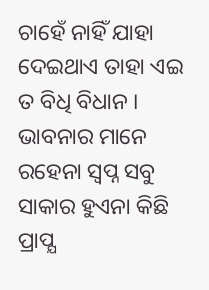ଚାହେଁ ନାହିଁ ଯାହା ଦେଇଥାଏ ତାହା ଏଇ ତ ବିଧି ବିଧାନ ।
ଭାବନାର ମାନେ ରହେନା ସ୍ଵପ୍ନ ସବୁ ସାକାର ହୁଏନା କିଛି ପ୍ରାପ୍ଯ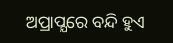ଅପ୍ରାପ୍ଯରେ ବନ୍ଦି ହୁଏ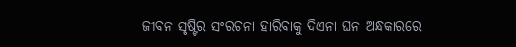ଜୀବନ ସୃଷ୍ଟିର ସଂରଚନା ହାରିବାକୁ ଦିଏନା ଘନ ଅନ୍ଧକାରରେ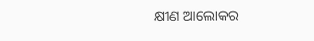କ୍ଷୀଣ ଆଲୋକର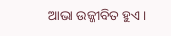ଆଭା ଉଜ୍ଜୀବିତ ହୁଏ ।